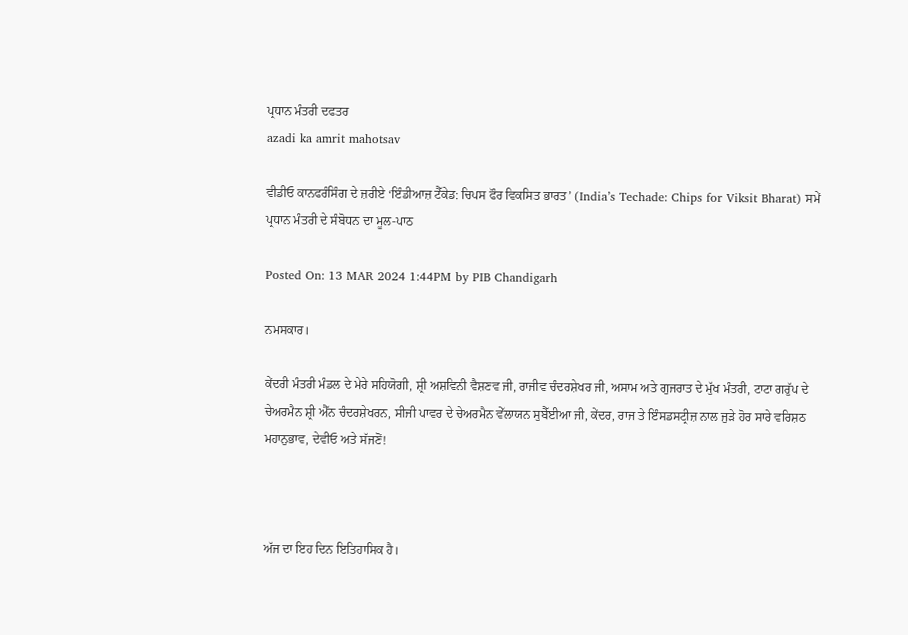ਪ੍ਰਧਾਨ ਮੰਤਰੀ ਦਫਤਰ
azadi ka amrit mahotsav

ਵੀਡੀਓ ਕਾਨਫਰੰਸਿੰਗ ਦੇ ਜ਼ਰੀਏ ‘ਇੰਡੀਆਜ਼ ਟੈੱਕੇਡ: ਚਿਪਸ ਫੌਰ ਵਿਕਸਿਤ ਭਾਰਤ’ (India’s Techade: Chips for Viksit Bharat) ਸਮੇਂ ਪ੍ਰਧਾਨ ਮੰਤਰੀ ਦੇ ਸੰਬੋਧਨ ਦਾ ਮੂਲ-ਪਾਠ

Posted On: 13 MAR 2024 1:44PM by PIB Chandigarh

ਨਮਸਕਾਰ।

ਕੇਂਦਰੀ ਮੰਤਰੀ ਮੰਡਲ ਦੇ ਮੇਰੇ ਸਹਿਯੋਗੀ, ਸ਼੍ਰੀ ਅਸ਼ਵਿਨੀ ਵੈਸ਼ਣਵ ਜੀ, ਰਾਜੀਵ ਚੰਦਰਸ਼ੇਖਰ ਜੀ, ਅਸਾਮ ਅਤੇ ਗੁਜਰਾਤ ਦੇ ਮੁੱਖ ਮੰਤਰੀ, ਟਾਟਾ ਗਰੁੱਪ ਦੇ ਚੇਅਰਮੈਨ ਸ਼੍ਰੀ ਐੱਨ ਚੰਦਰਸ਼ੇਖਰਨ, ਸੀਜੀ ਪਾਵਰ ਦੇ ਚੇਅਰਮੈਨ ਵੇੱਲਾਯਨ ਸੁਬੈੱਈਆ ਜੀ, ਕੇਂਦਰ, ਰਾਜ ਤੇ ਇੰਸਡਸਟ੍ਰੀਜ਼ ਨਾਲ ਜੁੜੇ ਹੋਰ ਸਾਰੇ ਵਰਿਸ਼ਠ ਮਹਾਨੁਭਾਵ, ਦੇਵੀਓ ਅਤੇ ਸੱਜਣੋਂ!



ਅੱਜ ਦਾ ਇਹ ਦਿਨ ਇਤਿਹਾਸਿਕ ਹੈ।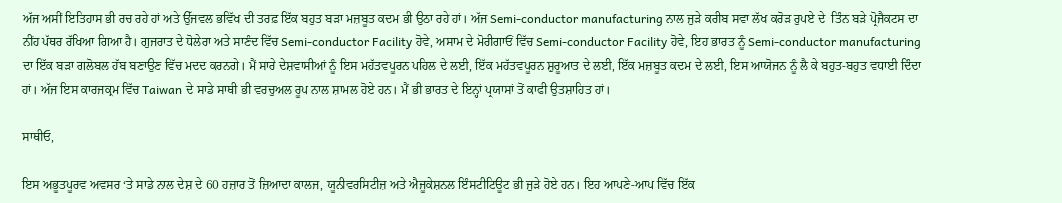ਅੱਜ ਅਸੀਂ ਇਤਿਹਾਸ ਭੀ ਰਚ ਰਹੇ ਹਾਂ ਅਤੇ ਉੱਜਵਲ ਭਵਿੱਖ ਦੀ ਤਰਫ਼ ਇੱਕ ਬਹੁਤ ਬੜਾ ਮਜ਼ਬੂਤ ਕਦਮ ਭੀ ਉਠਾ ਰਹੇ ਹਾਂ। ਅੱਜ Semi-conductor manufacturing ਨਾਲ ਜੁੜੇ ਕਰੀਬ ਸਵਾ ਲੱਖ ਕਰੋੜ ਰੁਪਏ ਦੇ  ਤਿੰਨ ਬੜੇ ਪ੍ਰੋਜੈਕਟਸ ਦਾ ਨੀਂਹ ਪੱਥਰ ਰੱਖਿਆ ਗਿਆ ਹੈ। ਗੁਜਰਾਤ ਦੇ ਧੋਲੇਰਾ ਅਤੇ ਸਾਣੰਦ ਵਿੱਚ Semi-conductor Facility ਹੋਵੇ, ਅਸਾਮ ਦੇ ਮੋਰੀਗਾਓਂ ਵਿੱਚ Semi-conductor Facility ਹੋਵੇ, ਇਹ ਭਾਰਤ ਨੂੰ Semi-conductor manufacturing ਦਾ ਇੱਕ ਬੜਾ ਗਲੋਬਲ ਹੱਬ ਬਣਾਉਣ ਵਿੱਚ ਮਦਦ ਕਰਨਗੇ। ਮੈਂ ਸਾਰੇ ਦੇਸ਼ਵਾਸੀਆਂ ਨੂੰ ਇਸ ਮਹੱਤਵਪੂਰਨ ਪਹਿਲ ਦੇ ਲਈ, ਇੱਕ ਮਹੱਤਵਪੂਰਨ ਸ਼ੁਰੂਆਤ ਦੇ ਲਈ, ਇੱਕ ਮਜ਼ਬੂਤ ਕਦਮ ਦੇ ਲਈ, ਇਸ ਆਯੋਜਨ ਨੂੰ ਲੈ ਕੇ ਬਹੁਤ-ਬਹੁਤ ਵਧਾਈ ਦਿੰਦਾ ਹਾਂ। ਅੱਜ ਇਸ ਕਾਰਜਕ੍ਰਮ ਵਿੱਚ Taiwan ਦੇ ਸਾਡੇ ਸਾਥੀ ਭੀ ਵਰਚੁਅਲ ਰੂਪ ਨਾਲ ਸ਼ਾਮਲ ਹੋਏ ਹਨ। ਮੈਂ ਭੀ ਭਾਰਤ ਦੇ ਇਨ੍ਹਾਂ ਪ੍ਰਯਾਸਾਂ ਤੋਂ ਕਾਫੀ ਉਤਸ਼ਾਹਿਤ ਹਾਂ।

ਸਾਥੀਓ,

ਇਸ ਅਭੂਤਪੂਰਵ ਅਵਸਰ ‘ਤੇ ਸਾਡੇ ਨਾਲ ਦੇਸ਼ ਦੇ 60 ਹਜ਼ਾਰ ਤੋਂ ਜ਼ਿਆਦਾ ਕਾਲਜ, ਯੂਨੀਵਰਸਿਟੀਜ਼ ਅਤੇ ਐਜੂਕੇਸ਼ਨਲ ਇੰਸਟੀਟਿਊਟ ਭੀ ਜੁੜੇ ਹੋਏ ਹਨ। ਇਹ ਆਪਣੇ-ਆਪ ਵਿੱਚ ਇੱਕ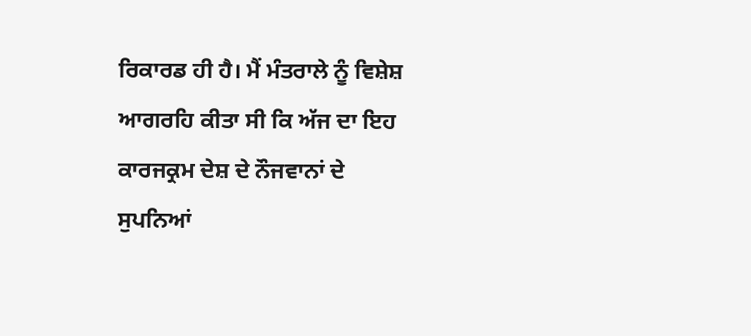ਰਿਕਾਰਡ ਹੀ ਹੈ। ਮੈਂ ਮੰਤਰਾਲੇ ਨੂੰ ਵਿਸ਼ੇਸ਼ ਆਗਰਹਿ ਕੀਤਾ ਸੀ ਕਿ ਅੱਜ ਦਾ ਇਹ ਕਾਰਜਕ੍ਰਮ ਦੇਸ਼ ਦੇ ਨੌਜਵਾਨਾਂ ਦੇ ਸੁਪਨਿਆਂ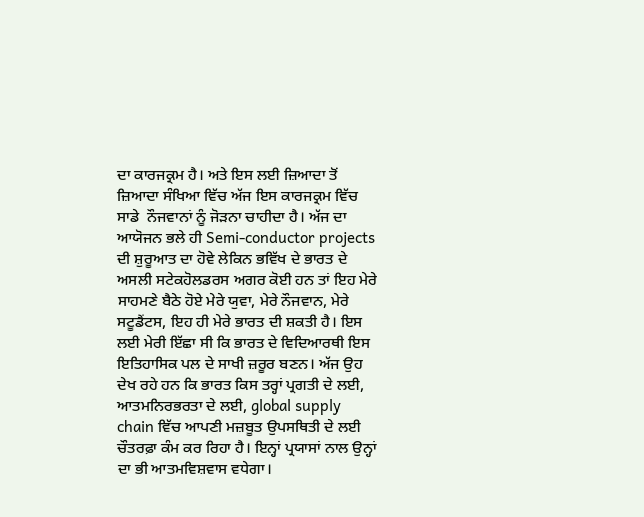ਦਾ ਕਾਰਜਕ੍ਰਮ ਹੈ। ਅਤੇ ਇਸ ਲਈ ਜ਼ਿਆਦਾ ਤੋਂ ਜ਼ਿਆਦਾ ਸੰਖਿਆ ਵਿੱਚ ਅੱਜ ਇਸ ਕਾਰਜਕ੍ਰਮ ਵਿੱਚ ਸਾਡੇ  ਨੌਜਵਾਨਾਂ ਨੂੰ ਜੋੜਨਾ ਚਾਹੀਦਾ ਹੈ। ਅੱਜ ਦਾ ਆਯੋਜਨ ਭਲੇ ਹੀ Semi-conductor projects ਦੀ ਸ਼ੁਰੂਆਤ ਦਾ ਹੋਵੇ ਲੇਕਿਨ ਭਵਿੱਖ ਦੇ ਭਾਰਤ ਦੇ ਅਸਲੀ ਸਟੇਕਹੋਲਡਰਸ ਅਗਰ ਕੋਈ ਹਨ ਤਾਂ ਇਹ ਮੇਰੇ ਸਾਹਮਣੇ ਬੈਠੇ ਹੋਏ ਮੇਰੇ ਯੁਵਾ, ਮੇਰੇ ਨੌਜਵਾਨ, ਮੇਰੇ ਸਟੂਡੈਂਟਸ, ਇਹ ਹੀ ਮੇਰੇ ਭਾਰਤ ਦੀ ਸ਼ਕਤੀ ਹੈ। ਇਸ ਲਈ ਮੇਰੀ ਇੱਛਾ ਸੀ ਕਿ ਭਾਰਤ ਦੇ ਵਿਦਿਆਰਥੀ ਇਸ ਇਤਿਹਾਸਿਕ ਪਲ ਦੇ ਸਾਖੀ ਜ਼ਰੂਰ ਬਣਨ। ਅੱਜ ਉਹ ਦੇਖ ਰਹੇ ਹਨ ਕਿ ਭਾਰਤ ਕਿਸ ਤਰ੍ਹਾਂ ਪ੍ਰਗਤੀ ਦੇ ਲਈ, ਆਤਮਨਿਰਭਰਤਾ ਦੇ ਲਈ, global supply chain ਵਿੱਚ ਆਪਣੀ ਮਜ਼ਬੂਤ ਉਪਸਥਿਤੀ ਦੇ ਲਈ ਚੌਤਰਫ਼ਾ ਕੰਮ ਕਰ ਰਿਹਾ ਹੈ। ਇਨ੍ਹਾਂ ਪ੍ਰਯਾਸਾਂ ਨਾਲ ਉਨ੍ਹਾਂ ਦਾ ਭੀ ਆਤਮਵਿਸ਼ਵਾਸ ਵਧੇਗਾ।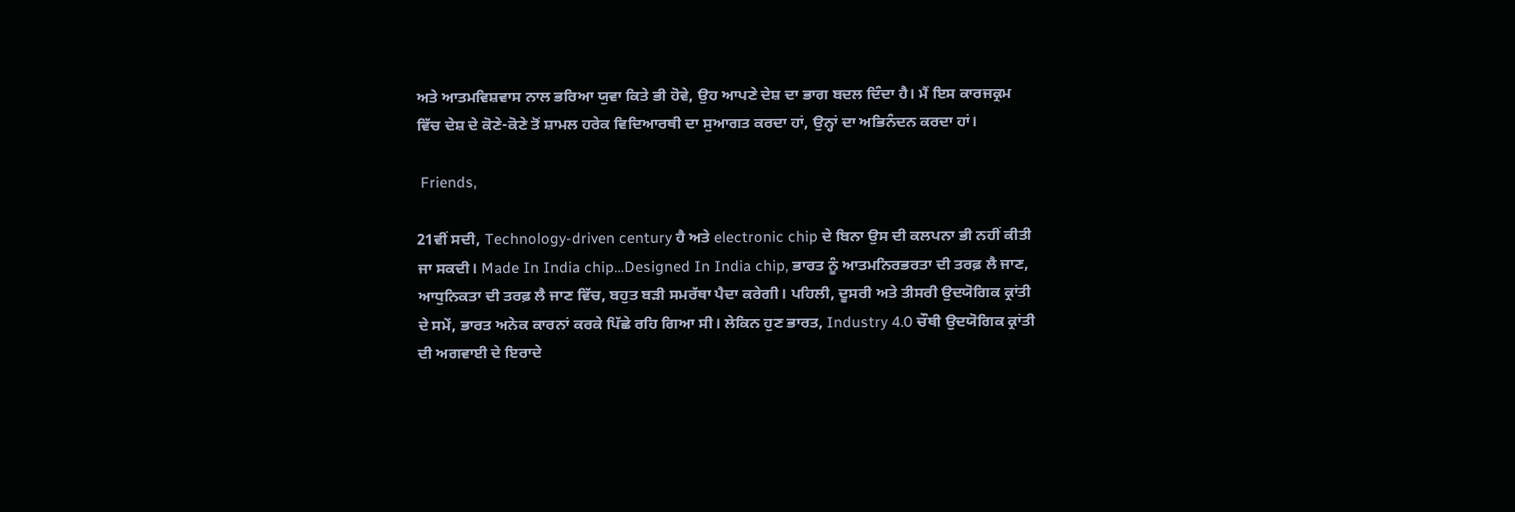ਅਤੇ ਆਤਮਵਿਸ਼ਵਾਸ ਨਾਲ ਭਰਿਆ ਯੁਵਾ ਕਿਤੇ ਭੀ ਹੋਵੇ, ਉਹ ਆਪਣੇ ਦੇਸ਼ ਦਾ ਭਾਗ ਬਦਲ ਦਿੰਦਾ ਹੈ। ਮੈਂ ਇਸ ਕਾਰਜਕ੍ਰਮ ਵਿੱਚ ਦੇਸ਼ ਦੇ ਕੋਣੇ-ਕੋਣੇ ਤੋਂ ਸ਼ਾਮਲ ਹਰੇਕ ਵਿਦਿਆਰਥੀ ਦਾ ਸੁਆਗਤ ਕਰਦਾ ਹਾਂ, ਉਨ੍ਹਾਂ ਦਾ ਅਭਿਨੰਦਨ ਕਰਦਾ ਹਾਂ।

 Friends,

21ਵੀਂ ਸਦੀ, Technology-driven century ਹੈ ਅਤੇ electronic chip ਦੇ ਬਿਨਾ ਉਸ ਦੀ ਕਲਪਨਾ ਭੀ ਨਹੀਂ ਕੀਤੀ ਜਾ ਸਕਦੀ। Made In India chip…Designed In India chip, ਭਾਰਤ ਨੂੰ ਆਤਮਨਿਰਭਰਤਾ ਦੀ ਤਰਫ਼ ਲੈ ਜਾਣ, ਆਧੁਨਿਕਤਾ ਦੀ ਤਰਫ਼ ਲੈ ਜਾਣ ਵਿੱਚ, ਬਹੁਤ ਬੜੀ ਸਮਰੱਥਾ ਪੈਦਾ ਕਰੇਗੀ। ਪਹਿਲੀ, ਦੂਸਰੀ ਅਤੇ ਤੀਸਰੀ ਉਦਯੋਗਿਕ ਕ੍ਰਾਂਤੀ ਦੇ ਸਮੇਂ, ਭਾਰਤ ਅਨੇਕ ਕਾਰਨਾਂ ਕਰਕੇ ਪਿੱਛੇ ਰਹਿ ਗਿਆ ਸੀ। ਲੇਕਿਨ ਹੁਣ ਭਾਰਤ, Industry 4.0 ਚੌਥੀ ਉਦਯੋਗਿਕ ਕ੍ਰਾਂਤੀ ਦੀ ਅਗਵਾਈ ਦੇ ਇਰਾਦੇ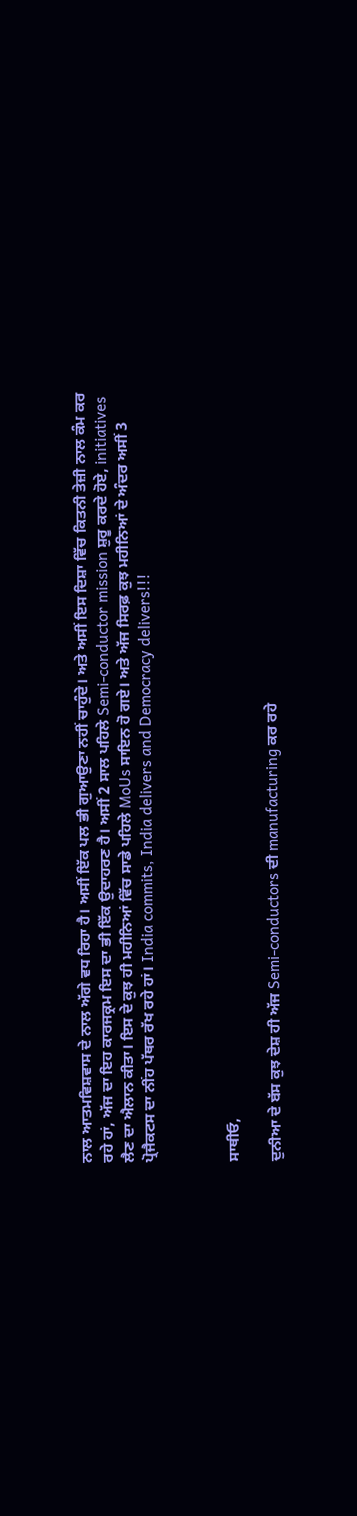ਨਾਲ ਆਤਮਵਿਸ਼ਵਾਸ ਦੇ ਨਾਲ ਅੱਗੇ ਵਧ ਰਿਹਾ ਹੈ। ਅਸੀਂ ਇੱਕ ਪਲ ਭੀ ਗੁਆਉਣਾ ਨਹੀਂ ਚਾਹੁੰਦੇ। ਅਤੇ ਅਸੀਂ ਇਸ ਦਿਸ਼ਾ ਵਿੱਚ ਕਿਤਨੀ ਤੇਜ਼ੀ ਨਾਲ ਕੰਮ ਕਰ ਰਹੇ ਹਾਂ, ਅੱਜ ਦਾ ਇਹ ਕਾਰਜਕ੍ਰਮ ਇਸ ਦਾ ਭੀ ਇੱਕ ਉਦਾਹਰਣ ਹੈ। ਅਸੀਂ 2 ਸਾਲ ਪਹਿਲੇ Semi-conductor mission ਸ਼ੁਰੂ ਕਰਦੇ ਹੋਏ, initiatives ਲੈਣ ਦਾ ਐਲਾਨ ਕੀਤਾ। ਇਸ ਦੇ ਕੁਝ ਹੀ ਮਹੀਨਿਆਂ ਵਿੱਚ ਸਾਡੇ ਪਹਿਲੇ MoUs ਸਾਇਨ ਹੋ ਗਏ। ਅਤੇ ਅੱਜ ਸਿਰਫ਼ ਕੁਝ ਮਹੀਨਿਆਂ ਦੇ ਅੰਦਰ ਅਸੀਂ 3 ਪ੍ਰੋਜੈਕਟਸ ਦਾ ਨੀਂਹ ਪੱਥਰ ਰੱਖ ਰਹੇ ਹਾਂ। India commits, India delivers and Democracy delivers!!!



ਸਾਥੀਓ,

ਦੁਨੀਆ ਦੇ ਬੱਸ ਕੁਝ ਦੇਸ਼ ਹੀ ਅੱਜ Semi-conductors ਦੀ manufacturing ਕਰ ਰਹੇ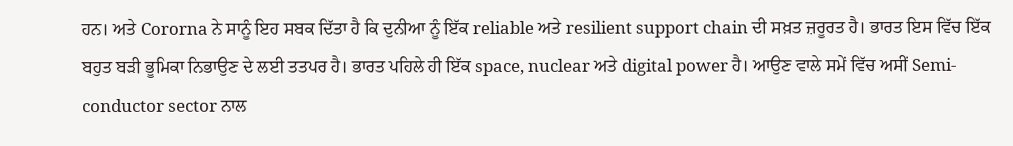ਹਨ। ਅਤੇ Cororna ਨੇ ਸਾਨੂੰ ਇਹ ਸਬਕ ਦਿੱਤਾ ਹੈ ਕਿ ਦੁਨੀਆ ਨੂੰ ਇੱਕ reliable ਅਤੇ resilient support chain ਦੀ ਸਖ਼ਤ ਜ਼ਰੂਰਤ ਹੈ। ਭਾਰਤ ਇਸ ਵਿੱਚ ਇੱਕ ਬਹੁਤ ਬੜੀ ਭੂਮਿਕਾ ਨਿਭਾਉਣ ਦੇ ਲਈ ਤਤਪਰ ਹੈ। ਭਾਰਤ ਪਹਿਲੇ ਹੀ ਇੱਕ space, nuclear ਅਤੇ digital power ਹੈ। ਆਉਣ ਵਾਲੇ ਸਮੇਂ ਵਿੱਚ ਅਸੀਂ Semi-conductor sector ਨਾਲ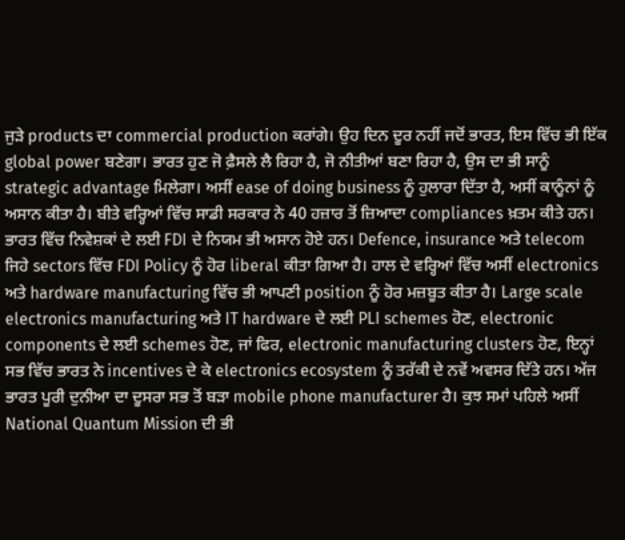ਜੁੜੇ products ਦਾ commercial production ਕਰਾਂਗੇ। ਉਹ ਦਿਨ ਦੂਰ ਨਹੀਂ ਜਦੋਂ ਭਾਰਤ, ਇਸ ਵਿੱਚ ਭੀ ਇੱਕ global power ਬਣੇਗਾ। ਭਾਰਤ ਹੁਣ ਜੋ ਫ਼ੈਸਲੇ ਲੈ ਰਿਹਾ ਹੈ, ਜੋ ਨੀਤੀਆਂ ਬਣਾ ਰਿਹਾ ਹੈ, ਉਸ ਦਾ ਭੀ ਸਾਨੂੰ strategic advantage ਮਿਲੇਗਾ। ਅਸੀਂ ease of doing business ਨੂੰ ਹੁਲਾਰਾ ਦਿੱਤਾ ਹੈ, ਅਸੀਂ ਕਾਨੂੰਨਾਂ ਨੂੰ ਅਸਾਨ ਕੀਤਾ ਹੈ। ਬੀਤੇ ਵਰ੍ਹਿਆਂ ਵਿੱਚ ਸਾਡੀ ਸਰਕਾਰ ਨੇ 40 ਹਜ਼ਾਰ ਤੋਂ ਜ਼ਿਆਦਾ compliances ਖ਼ਤਮ ਕੀਤੇ ਹਨ। ਭਾਰਤ ਵਿੱਚ ਨਿਵੇਸ਼ਕਾਂ ਦੇ ਲਈ FDI ਦੇ ਨਿਯਮ ਭੀ ਅਸਾਨ ਹੋਏ ਹਨ। Defence, insurance ਅਤੇ telecom ਜਿਹੇ sectors ਵਿੱਚ FDI Policy ਨੂੰ ਹੋਰ liberal ਕੀਤਾ ਗਿਆ ਹੈ। ਹਾਲ ਦੇ ਵਰ੍ਹਿਆਂ ਵਿੱਚ ਅਸੀਂ electronics ਅਤੇ hardware manufacturing ਵਿੱਚ ਭੀ ਆਪਣੀ position ਨੂੰ ਹੋਰ ਮਜ਼ਬੂਤ ਕੀਤਾ ਹੈ। Large scale electronics manufacturing ਅਤੇ IT hardware ਦੇ ਲਈ PLI schemes ਹੋਣ, electronic components ਦੇ ਲਈ schemes ਹੋਣ, ਜਾਂ ਫਿਰ, electronic manufacturing clusters ਹੋਣ, ਇਨ੍ਹਾਂ ਸਭ ਵਿੱਚ ਭਾਰਤ ਨੇ incentives ਦੇ ਕੇ electronics ecosystem ਨੂੰ ਤਰੱਕੀ ਦੇ ਨਵੇਂ ਅਵਸਰ ਦਿੱਤੇ ਹਨ। ਅੱਜ ਭਾਰਤ ਪੂਰੀ ਦੁਨੀਆ ਦਾ ਦੂਸਰਾ ਸਭ ਤੋਂ ਬੜਾ mobile phone manufacturer ਹੈ। ਕੁਝ ਸਮਾਂ ਪਹਿਲੇ ਅਸੀਂ National Quantum Mission ਦੀ ਭੀ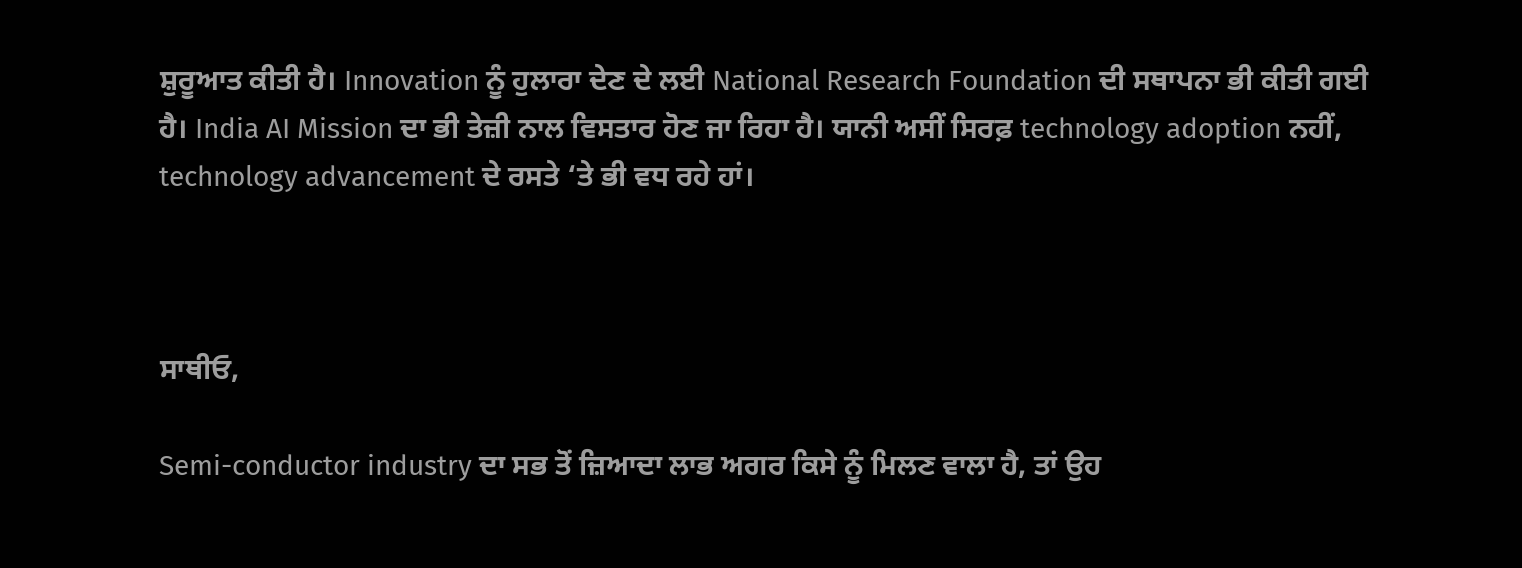ਸ਼ੁਰੂਆਤ ਕੀਤੀ ਹੈ। Innovation ਨੂੰ ਹੁਲਾਰਾ ਦੇਣ ਦੇ ਲਈ National Research Foundation ਦੀ ਸਥਾਪਨਾ ਭੀ ਕੀਤੀ ਗਈ ਹੈ। India AI Mission ਦਾ ਭੀ ਤੇਜ਼ੀ ਨਾਲ ਵਿਸਤਾਰ ਹੋਣ ਜਾ ਰਿਹਾ ਹੈ। ਯਾਨੀ ਅਸੀਂ ਸਿਰਫ਼ technology adoption ਨਹੀਂ, technology advancement ਦੇ ਰਸਤੇ ‘ਤੇ ਭੀ ਵਧ ਰਹੇ ਹਾਂ।



ਸਾਥੀਓ,

Semi-conductor industry ਦਾ ਸਭ ਤੋਂ ਜ਼ਿਆਦਾ ਲਾਭ ਅਗਰ ਕਿਸੇ ਨੂੰ ਮਿਲਣ ਵਾਲਾ ਹੈ, ਤਾਂ ਉਹ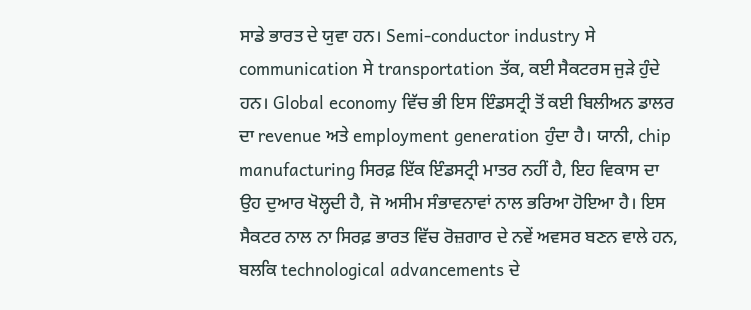ਸਾਡੇ ਭਾਰਤ ਦੇ ਯੁਵਾ ਹਨ। Semi-conductor industry ਸੇ communication ਸੇ transportation ਤੱਕ, ਕਈ ਸੈਕਟਰਸ ਜੁੜੇ ਹੁੰਦੇ ਹਨ। Global economy ਵਿੱਚ ਭੀ ਇਸ ਇੰਡਸਟ੍ਰੀ ਤੋਂ ਕਈ ਬਿਲੀਅਨ ਡਾਲਰ ਦਾ revenue ਅਤੇ employment generation ਹੁੰਦਾ ਹੈ। ਯਾਨੀ, chip manufacturing ਸਿਰਫ਼ ਇੱਕ ਇੰਡਸਟ੍ਰੀ ਮਾਤਰ ਨਹੀਂ ਹੈ, ਇਹ ਵਿਕਾਸ ਦਾ ਉਹ ਦੁਆਰ ਖੋਲ੍ਹਦੀ ਹੈ, ਜੋ ਅਸੀਮ ਸੰਭਾਵਨਾਵਾਂ ਨਾਲ ਭਰਿਆ ਹੋਇਆ ਹੈ। ਇਸ ਸੈਕਟਰ ਨਾਲ ਨਾ ਸਿਰਫ਼ ਭਾਰਤ ਵਿੱਚ ਰੋਜ਼ਗਾਰ ਦੇ ਨਵੇਂ ਅਵਸਰ ਬਣਨ ਵਾਲੇ ਹਨ, ਬਲਕਿ technological advancements ਦੇ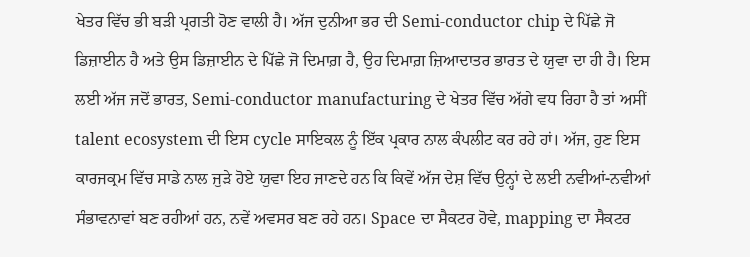ਖੇਤਰ ਵਿੱਚ ਭੀ ਬੜੀ ਪ੍ਰਗਤੀ ਹੋਣ ਵਾਲੀ ਹੈ। ਅੱਜ ਦੁਨੀਆ ਭਰ ਦੀ Semi-conductor chip ਦੇ ਪਿੱਛੇ ਜੋ ਡਿਜ਼ਾਈਨ ਹੈ ਅਤੇ ਉਸ ਡਿਜ਼ਾਈਨ ਦੇ ਪਿੱਛੇ ਜੋ ਦਿਮਾਗ਼ ਹੈ, ਉਹ ਦਿਮਾਗ਼ ਜ਼ਿਆਦਾਤਰ ਭਾਰਤ ਦੇ ਯੁਵਾ ਦਾ ਹੀ ਹੈ। ਇਸ ਲਈ ਅੱਜ ਜਦੋਂ ਭਾਰਤ, Semi-conductor manufacturing ਦੇ ਖੇਤਰ ਵਿੱਚ ਅੱਗੇ ਵਧ ਰਿਹਾ ਹੈ ਤਾਂ ਅਸੀਂ talent ecosystem ਦੀ ਇਸ cycle ਸਾਇਕਲ ਨੂੰ ਇੱਕ ਪ੍ਰਕਾਰ ਨਾਲ ਕੰਪਲੀਟ ਕਰ ਰਹੇ ਹਾਂ। ਅੱਜ, ਹੁਣ ਇਸ ਕਾਰਜਕ੍ਰਮ ਵਿੱਚ ਸਾਡੇ ਨਾਲ ਜੁੜੇ ਹੋਏ ਯੁਵਾ ਇਹ ਜਾਣਦੇ ਹਨ ਕਿ ਕਿਵੇਂ ਅੱਜ ਦੇਸ਼ ਵਿੱਚ ਉਨ੍ਹਾਂ ਦੇ ਲਈ ਨਵੀਆਂ-ਨਵੀਆਂ ਸੰਭਾਵਨਾਵਾਂ ਬਣ ਰਹੀਆਂ ਹਨ, ਨਵੇਂ ਅਵਸਰ ਬਣ ਰਹੇ ਹਨ। Space ਦਾ ਸੈਕਟਰ ਹੋਵੇ, mapping ਦਾ ਸੈਕਟਰ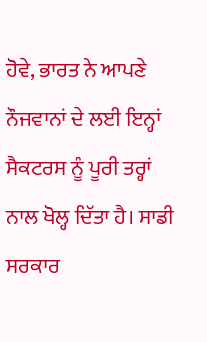ਹੋਵੇ, ਭਾਰਤ ਨੇ ਆਪਣੇ ਨੌਜਵਾਨਾਂ ਦੇ ਲਈ ਇਨ੍ਹਾਂ ਸੈਕਟਰਸ ਨੂੰ ਪੂਰੀ ਤਰ੍ਹਾਂ ਨਾਲ ਖੋਲ੍ਹ ਦਿੱਤਾ ਹੈ। ਸਾਡੀ ਸਰਕਾਰ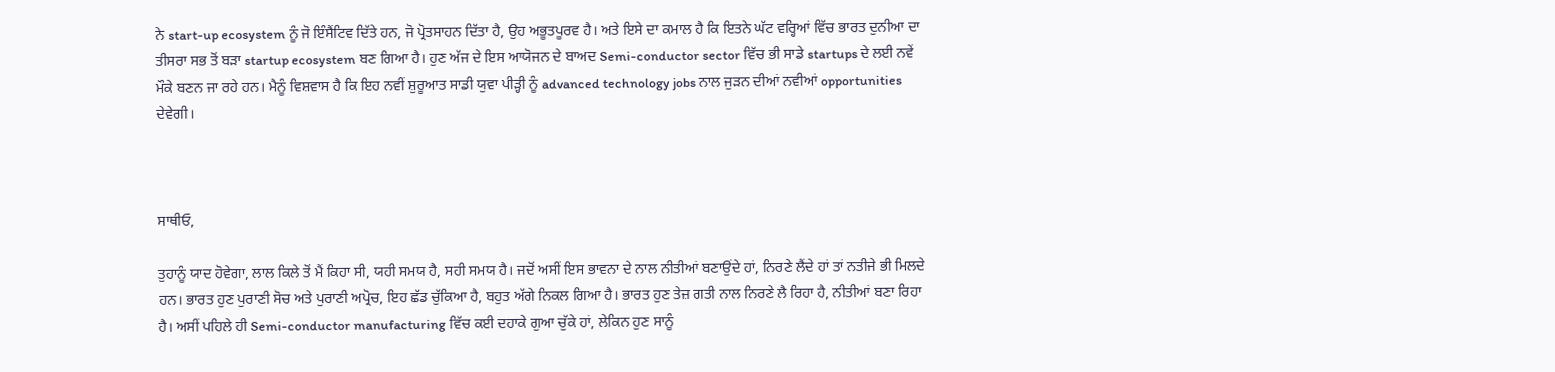ਨੇ start-up ecosystem ਨੂੰ ਜੋ ਇੰਸੈਂਟਿਵ ਦਿੱਤੇ ਹਨ, ਜੋ ਪ੍ਰੋਤਸਾਹਨ ਦਿੱਤਾ ਹੈ, ਉਹ ਅਭੂਤਪੂਰਵ ਹੈ। ਅਤੇ ਇਸੇ ਦਾ ਕਮਾਲ ਹੈ ਕਿ ਇਤਨੇ ਘੱਟ ਵਰ੍ਹਿਆਂ ਵਿੱਚ ਭਾਰਤ ਦੁਨੀਆ ਦਾ ਤੀਸਰਾ ਸਭ ਤੋਂ ਬੜਾ startup ecosystem ਬਣ ਗਿਆ ਹੈ। ਹੁਣ ਅੱਜ ਦੇ ਇਸ ਆਯੋਜਨ ਦੇ ਬਾਅਦ Semi-conductor sector ਵਿੱਚ ਭੀ ਸਾਡੇ startups ਦੇ ਲਈ ਨਵੇਂ ਮੌਕੇ ਬਣਨ ਜਾ ਰਹੇ ਹਨ। ਮੈਨੂੰ ਵਿਸ਼ਵਾਸ ਹੈ ਕਿ ਇਹ ਨਵੀਂ ਸ਼ੁਰੂਆਤ ਸਾਡੀ ਯੁਵਾ ਪੀੜ੍ਹੀ ਨੂੰ advanced technology jobs ਨਾਲ ਜੁੜਨ ਦੀਆਂ ਨਵੀਆਂ opportunities ਦੇਵੇਗੀ।



ਸਾਥੀਓ,

ਤੁਹਾਨੂੰ ਯਾਦ ਹੋਵੇਗਾ, ਲਾਲ ਕਿਲੇ ਤੋਂ ਮੈਂ ਕਿਹਾ ਸੀ, ਯਹੀ ਸਮਯ ਹੈ, ਸਹੀ ਸਮਯ ਹੈ। ਜਦੋਂ ਅਸੀਂ ਇਸ ਭਾਵਨਾ ਦੇ ਨਾਲ ਨੀਤੀਆਂ ਬਣਾਉਂਦੇ ਹਾਂ, ਨਿਰਣੇ ਲੈਂਦੇ ਹਾਂ ਤਾਂ ਨਤੀਜੇ ਭੀ ਮਿਲਦੇ ਹਨ। ਭਾਰਤ ਹੁਣ ਪੁਰਾਣੀ ਸੋਚ ਅਤੇ ਪੁਰਾਣੀ ਅਪ੍ਰੋਚ, ਇਹ ਛੱਡ ਚੁੱਕਿਆ ਹੈ, ਬਹੁਤ ਅੱਗੇ ਨਿਕਲ ਗਿਆ ਹੈ। ਭਾਰਤ ਹੁਣ ਤੇਜ਼ ਗਤੀ ਨਾਲ ਨਿਰਣੇ ਲੈ ਰਿਹਾ ਹੈ, ਨੀਤੀਆਂ ਬਣਾ ਰਿਹਾ ਹੈ। ਅਸੀਂ ਪਹਿਲੇ ਹੀ Semi-conductor manufacturing ਵਿੱਚ ਕਈ ਦਹਾਕੇ ਗੁਆ ਚੁੱਕੇ ਹਾਂ, ਲੇਕਿਨ ਹੁਣ ਸਾਨੂੰ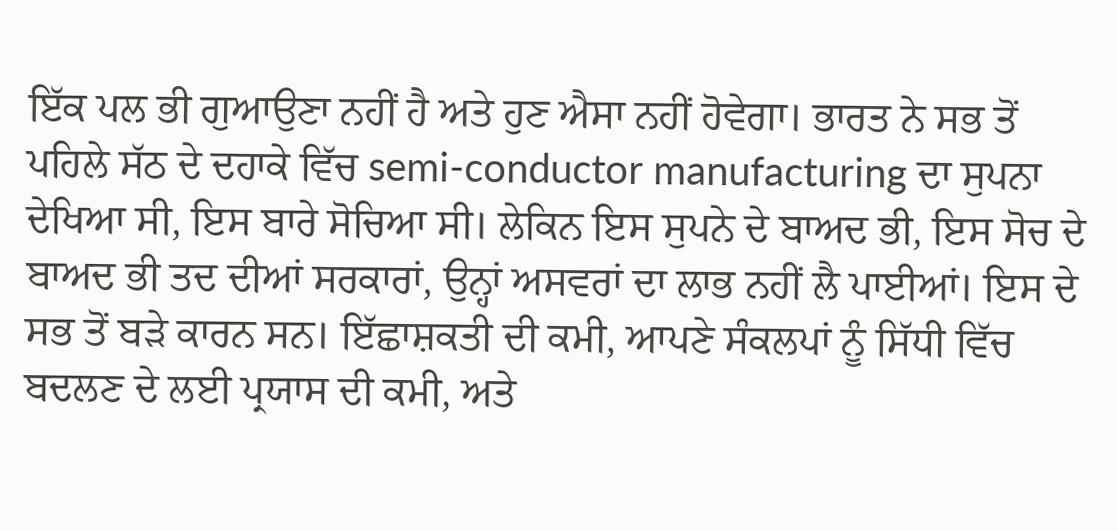ਇੱਕ ਪਲ ਭੀ ਗੁਆਉਣਾ ਨਹੀਂ ਹੈ ਅਤੇ ਹੁਣ ਐਸਾ ਨਹੀਂ ਹੋਵੇਗਾ। ਭਾਰਤ ਨੇ ਸਭ ਤੋਂ ਪਹਿਲੇ ਸੱਠ ਦੇ ਦਹਾਕੇ ਵਿੱਚ semi-conductor manufacturing ਦਾ ਸੁਪਨਾ ਦੇਖਿਆ ਸੀ, ਇਸ ਬਾਰੇ ਸੋਚਿਆ ਸੀ। ਲੇਕਿਨ ਇਸ ਸੁਪਨੇ ਦੇ ਬਾਅਦ ਭੀ, ਇਸ ਸੋਚ ਦੇ ਬਾਅਦ ਭੀ ਤਦ ਦੀਆਂ ਸਰਕਾਰਾਂ, ਉਨ੍ਹਾਂ ਅਸਵਰਾਂ ਦਾ ਲਾਭ ਨਹੀਂ ਲੈ ਪਾਈਆਂ। ਇਸ ਦੇ ਸਭ ਤੋਂ ਬੜੇ ਕਾਰਨ ਸਨ। ਇੱਛਾਸ਼ਕਤੀ ਦੀ ਕਮੀ, ਆਪਣੇ ਸੰਕਲਪਾਂ ਨੂੰ ਸਿੱਧੀ ਵਿੱਚ ਬਦਲਣ ਦੇ ਲਈ ਪ੍ਰਯਾਸ ਦੀ ਕਮੀ, ਅਤੇ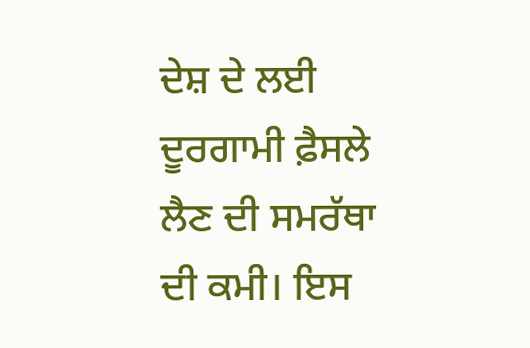ਦੇਸ਼ ਦੇ ਲਈ ਦੂਰਗਾਮੀ ਫ਼ੈਸਲੇ ਲੈਣ ਦੀ ਸਮਰੱਥਾ ਦੀ ਕਮੀ। ਇਸ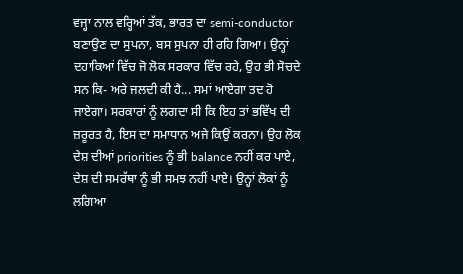ਵਜ੍ਹਾ ਨਾਲ ਵਰ੍ਹਿਆਂ ਤੱਕ, ਭਾਰਤ ਦਾ semi-conductor ਬਣਾਉਣ ਦਾ ਸੁਪਨਾ, ਬਸ ਸੁਪਨਾ ਹੀ ਰਹਿ ਗਿਆ। ਉਨ੍ਹਾਂ ਦਹਾਕਿਆਂ ਵਿੱਚ ਜੋ ਲੋਕ ਸਰਕਾਰ ਵਿੱਚ ਰਹੇ, ਉਹ ਭੀ ਸੋਚਦੇ ਸਨ ਕਿ- ਅਰੇ ਜਲਦੀ ਕੀ ਹੈ... ਸਮਾਂ ਆਏਗਾ ਤਦ ਹੋ ਜਾਏਗਾ। ਸਰਕਾਰਾਂ ਨੂੰ ਲਗਦਾ ਸੀ ਕਿ ਇਹ ਤਾਂ ਭਵਿੱਖ ਦੀ ਜ਼ਰੂਰਤ ਹੈ, ਇਸ ਦਾ ਸਮਾਧਾਨ ਅਜੇ ਕਿਉਂ ਕਰਨਾ। ਉਹ ਲੋਕ ਦੇਸ਼ ਦੀਆਂ priorities ਨੂੰ ਭੀ balance ਨਹੀਂ ਕਰ ਪਾਏ, ਦੇਸ਼ ਦੀ ਸਮਰੱਥਾ ਨੂੰ ਭੀ ਸਮਝ ਨਹੀਂ ਪਾਏ। ਉਨ੍ਹਾਂ ਲੋਕਾਂ ਨੂੰ ਲਗਿਆ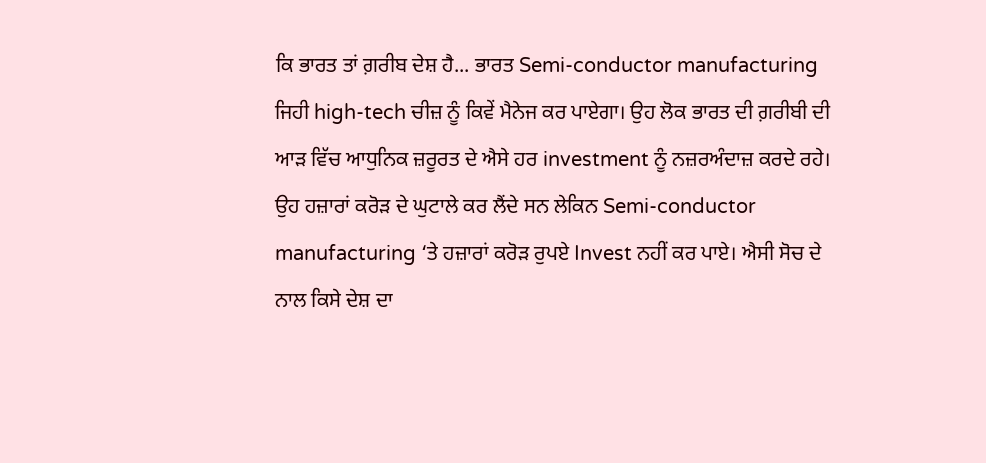ਕਿ ਭਾਰਤ ਤਾਂ ਗ਼ਰੀਬ ਦੇਸ਼ ਹੈ... ਭਾਰਤ Semi-conductor manufacturing ਜਿਹੀ high-tech ਚੀਜ਼ ਨੂੰ ਕਿਵੇਂ ਮੈਨੇਜ ਕਰ ਪਾਏਗਾ। ਉਹ ਲੋਕ ਭਾਰਤ ਦੀ ਗ਼ਰੀਬੀ ਦੀ ਆੜ ਵਿੱਚ ਆਧੁਨਿਕ ਜ਼ਰੂਰਤ ਦੇ ਐਸੇ ਹਰ investment ਨੂੰ ਨਜ਼ਰਅੰਦਾਜ਼ ਕਰਦੇ ਰਹੇ। ਉਹ ਹਜ਼ਾਰਾਂ ਕਰੋੜ ਦੇ ਘੁਟਾਲੇ ਕਰ ਲੈਂਦੇ ਸਨ ਲੇਕਿਨ Semi-conductor manufacturing ‘ਤੇ ਹਜ਼ਾਰਾਂ ਕਰੋੜ ਰੁਪਏ Invest ਨਹੀਂ ਕਰ ਪਾਏ। ਐਸੀ ਸੋਚ ਦੇ ਨਾਲ ਕਿਸੇ ਦੇਸ਼ ਦਾ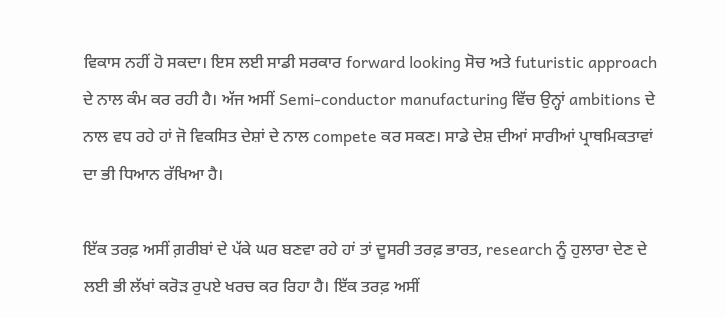ਵਿਕਾਸ ਨਹੀਂ ਹੋ ਸਕਦਾ। ਇਸ ਲਈ ਸਾਡੀ ਸਰਕਾਰ forward looking ਸੋਚ ਅਤੇ futuristic approach ਦੇ ਨਾਲ ਕੰਮ ਕਰ ਰਹੀ ਹੈ। ਅੱਜ ਅਸੀਂ Semi-conductor manufacturing ਵਿੱਚ ਉਨ੍ਹਾਂ ambitions ਦੇ ਨਾਲ ਵਧ ਰਹੇ ਹਾਂ ਜੋ ਵਿਕਸਿਤ ਦੇਸ਼ਾਂ ਦੇ ਨਾਲ compete ਕਰ ਸਕਣ। ਸਾਡੇ ਦੇਸ਼ ਦੀਆਂ ਸਾਰੀਆਂ ਪ੍ਰਾਥਮਿਕਤਾਵਾਂ ਦਾ ਭੀ ਧਿਆਨ ਰੱਖਿਆ ਹੈ।

ਇੱਕ ਤਰਫ਼ ਅਸੀਂ ਗ਼ਰੀਬਾਂ ਦੇ ਪੱਕੇ ਘਰ ਬਣਵਾ ਰਹੇ ਹਾਂ ਤਾਂ ਦੂਸਰੀ ਤਰਫ਼ ਭਾਰਤ, research ਨੂੰ ਹੁਲਾਰਾ ਦੇਣ ਦੇ ਲਈ ਭੀ ਲੱਖਾਂ ਕਰੋੜ ਰੁਪਏ ਖਰਚ ਕਰ ਰਿਹਾ ਹੈ। ਇੱਕ ਤਰਫ਼ ਅਸੀਂ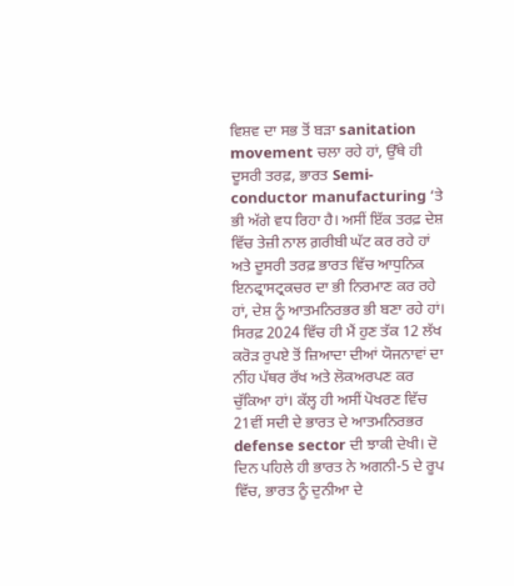ਵਿਸ਼ਵ ਦਾ ਸਭ ਤੋਂ ਬੜਾ sanitation movement ਚਲਾ ਰਹੇ ਹਾਂ, ਉੱਥੇ ਹੀ ਦੂਸਰੀ ਤਰਫ਼, ਭਾਰਤ Semi-conductor manufacturing ‘ਤੇ ਭੀ ਅੱਗੇ ਵਧ ਰਿਹਾ ਹੈ। ਅਸੀਂ ਇੱਕ ਤਰਫ਼ ਦੇਸ਼ ਵਿੱਚ ਤੇਜ਼ੀ ਨਾਲ ਗ਼ਰੀਬੀ ਘੱਟ ਕਰ ਰਹੇ ਹਾਂ ਅਤੇ ਦੂਸਰੀ ਤਰਫ਼ ਭਾਰਤ ਵਿੱਚ ਆਧੁਨਿਕ ਇਨਫ੍ਰਾਸਟ੍ਰਕਚਰ ਦਾ ਭੀ ਨਿਰਮਾਣ ਕਰ ਰਹੇ ਹਾਂ, ਦੇਸ਼ ਨੂੰ ਆਤਮਨਿਰਭਰ ਭੀ ਬਣਾ ਰਹੇ ਹਾਂ। ਸਿਰਫ਼ 2024 ਵਿੱਚ ਹੀ ਮੈਂ ਹੁਣ ਤੱਕ 12 ਲੱਖ ਕਰੋੜ ਰੁਪਏ ਤੋਂ ਜ਼ਿਆਦਾ ਦੀਆਂ ਯੋਜਨਾਵਾਂ ਦਾ ਨੀਂਹ ਪੱਥਰ ਰੱਖ ਅਤੇ ਲੋਕਅਰਪਣ ਕਰ ਚੁੱਕਿਆ ਹਾਂ। ਕੱਲ੍ਹ ਹੀ ਅਸੀਂ ਪੋਖਰਣ ਵਿੱਚ 21ਵੀਂ ਸਦੀ ਦੇ ਭਾਰਤ ਦੇ ਆਤਮਨਿਰਭਰ defense sector ਦੀ ਝਾਕੀ ਦੇਖੀ। ਦੋ ਦਿਨ ਪਹਿਲੇ ਹੀ ਭਾਰਤ ਨੇ ਅਗਨੀ-5 ਦੇ ਰੂਪ ਵਿੱਚ, ਭਾਰਤ ਨੂੰ ਦੁਨੀਆ ਦੇ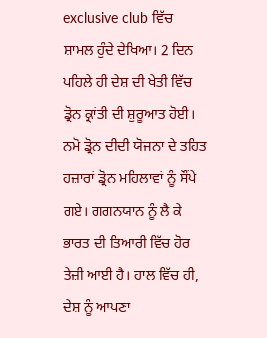exclusive club ਵਿੱਚ  ਸ਼ਾਮਲ ਹੁੰਦੇ ਦੇਖਿਆ। 2 ਦਿਨ ਪਹਿਲੇ ਹੀ ਦੇਸ਼ ਦੀ ਖੇਤੀ ਵਿੱਚ ਡ੍ਰੋਨ ਕ੍ਰਾਂਤੀ ਦੀ ਸ਼ੁਰੂਆਤ ਹੋਈ। ਨਮੋ ਡ੍ਰੋਨ ਦੀਦੀ ਯੋਜਨਾ ਦੇ ਤਹਿਤ ਹਜ਼ਾਰਾਂ ਡ੍ਰੋਨ ਮਹਿਲਾਵਾਂ ਨੂੰ ਸੌਂਪੇ ਗਏ। ਗਗਨਯਾਨ ਨੂੰ ਲੈ ਕੇ ਭਾਰਤ ਦੀ ਤਿਆਰੀ ਵਿੱਚ ਹੋਰ ਤੇਜ਼ੀ ਆਈ ਹੈ। ਹਾਲ ਵਿੱਚ ਹੀ, ਦੇਸ਼ ਨੂੰ ਆਪਣਾ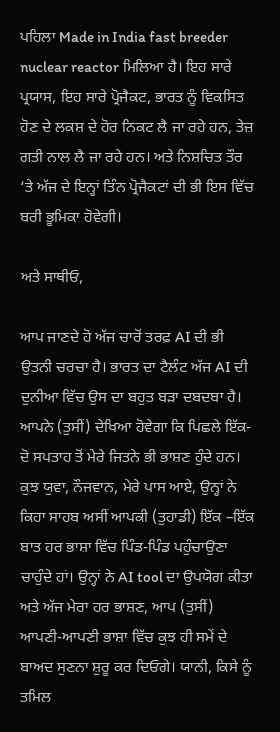ਪਹਿਲਾ Made in India fast breeder nuclear reactor ਮਿਲਿਆ ਹੈ। ਇਹ ਸਾਰੇ ਪ੍ਰਯਾਸ, ਇਹ ਸਾਰੇ ਪ੍ਰੋਜੈਕਟ, ਭਾਰਤ ਨੂੰ ਵਿਕਸਿਤ ਹੋਣ ਦੇ ਲਕਸ਼ ਦੇ ਹੋਰ ਨਿਕਟ ਲੈ ਜਾ ਰਹੇ ਹਨ, ਤੇਜ਼ ਗਤੀ ਨਾਲ ਲੈ ਜਾ ਰਹੇ ਹਨ। ਅਤੇ ਨਿਸ਼ਚਿਤ ਤੌਰ ‘ਤੇ ਅੱਜ ਦੇ ਇਨ੍ਹਾਂ ਤਿੰਨ ਪ੍ਰੋਜੈਕਟਾਂ ਦੀ ਭੀ ਇਸ ਵਿੱਚ ਬਰੀ ਭੂਮਿਕਾ ਹੋਵੇਗੀ।

ਅਤੇ ਸਾਥੀਓ,

ਆਪ ਜਾਣਦੇ ਹੋ ਅੱਜ ਚਾਰੋਂ ਤਰਫ਼ AI ਦੀ ਭੀ ਉਤਨੀ ਚਰਚਾ ਹੈ। ਭਾਰਤ ਦਾ ਟੈਲੰਟ ਅੱਜ AI ਦੀ ਦੁਨੀਆ ਵਿੱਚ ਉਸ ਦਾ ਬਹੁਤ ਬੜਾ ਦਬਦਬਾ ਹੈ। ਆਪਨੇ (ਤੁਸੀਂ) ਦੇਖਿਆ ਹੋਵੇਗਾ ਕਿ ਪਿਛਲੇ ਇੱਕ-ਦੋ ਸਪਤਾਹ ਤੋਂ ਮੇਰੇ ਜਿਤਨੇ ਭੀ ਭਾਸ਼ਣ ਹੁੰਦੇ ਹਨ। ਕੁਝ ਯੁਵਾ, ਨੌਜਵਾਨ, ਮੇਰੇ ਪਾਸ ਆਏ, ਉਨ੍ਹਾਂ ਨੇ ਕਿਹਾ ਸਾਹਬ ਅਸੀਂ ਆਪਕੀ (ਤੁਹਾਡੀ) ਇੱਕ –ਇੱਕ ਬਾਤ ਹਰ ਭਾਸ਼ਾ ਵਿੱਚ ਪਿੰਡ-ਪਿੰਡ ਪਹੁੰਚਾਉਣਾ ਚਾਹੁੰਦੇ ਹਾਂ। ਉਨ੍ਹਾਂ ਨੇ AI tool ਦਾ ਉਪਯੋਗ ਕੀਤਾ ਅਤੇ ਅੱਜ ਮੇਰਾ ਹਰ ਭਾਸ਼ਣ, ਆਪ (ਤੁਸੀਂ) ਆਪਣੀ-ਆਪਣੀ ਭਾਸ਼ਾ ਵਿੱਚ ਕੁਝ ਹੀ ਸਮੇਂ ਦੇ ਬਾਅਦ ਸੁਣਨਾ ਸ਼ੁਰੂ ਕਰ ਦਿਓਗੇ। ਯਾਨੀ, ਕਿਸੇ ਨੂੰ ਤਮਿਲ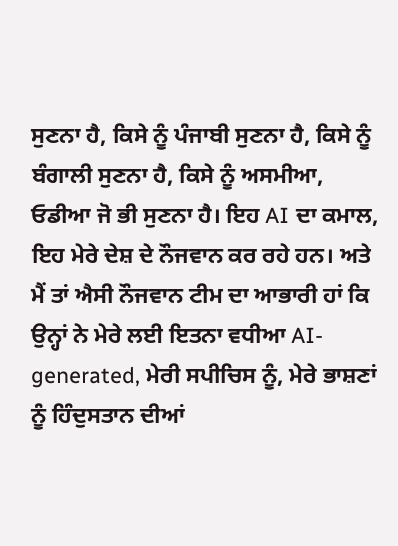ਸੁਣਨਾ ਹੈ, ਕਿਸੇ ਨੂੰ ਪੰਜਾਬੀ ਸੁਣਨਾ ਹੈ, ਕਿਸੇ ਨੂੰ ਬੰਗਾਲੀ ਸੁਣਨਾ ਹੈ, ਕਿਸੇ ਨੂੰ ਅਸਮੀਆ, ਓਡੀਆ ਜੋ ਭੀ ਸੁਣਨਾ ਹੈ। ਇਹ AI ਦਾ ਕਮਾਲ, ਇਹ ਮੇਰੇ ਦੇਸ਼ ਦੇ ਨੌਜਵਾਨ ਕਰ ਰਹੇ ਹਨ। ਅਤੇ ਮੈਂ ਤਾਂ ਐਸੀ ਨੌਜਵਾਨ ਟੀਮ ਦਾ ਆਭਾਰੀ ਹਾਂ ਕਿ ਉਨ੍ਹਾਂ ਨੇ ਮੇਰੇ ਲਈ ਇਤਨਾ ਵਧੀਆ AI-generated, ਮੇਰੀ ਸਪੀਚਿਸ ਨੂੰ, ਮੇਰੇ ਭਾਸ਼ਣਾਂ ਨੂੰ ਹਿੰਦੁਸਤਾਨ ਦੀਆਂ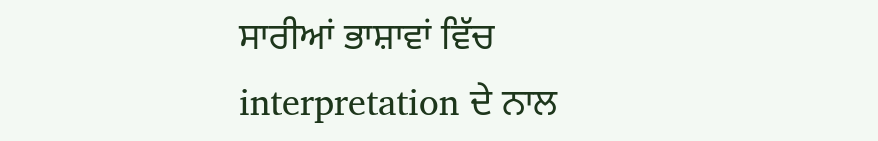ਸਾਰੀਆਂ ਭਾਸ਼ਾਵਾਂ ਵਿੱਚ interpretation ਦੇ ਨਾਲ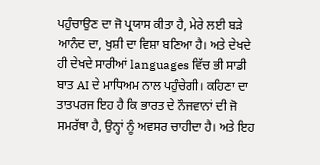ਪਹੁੰਚਾਉਣ ਦਾ ਜੋ ਪ੍ਰਯਾਸ ਕੀਤਾ ਹੈ, ਮੇਰੇ ਲਈ ਬੜੇ ਆਨੰਦ ਦਾ, ਖੁਸ਼ੀ ਦਾ ਵਿਸ਼ਾ ਬਣਿਆ ਹੈ। ਅਤੇ ਦੇਖਦੇ ਹੀ ਦੇਖਦੇ ਸਾਰੀਆਂ languages ਵਿੱਚ ਭੀ ਸਾਡੀ ਬਾਤ AI ਦੇ ਮਾਧਿਅਮ ਨਾਲ ਪਹੁੰਚੇਗੀ। ਕਹਿਣਾ ਦਾ ਤਾਤਪਰਜ ਇਹ ਹੈ ਕਿ ਭਾਰਤ ਦੇ ਨੌਜਵਾਨਾਂ ਦੀ ਜੋ ਸਮਰੱਥਾ ਹੈ, ਉਨ੍ਹਾਂ ਨੂੰ ਅਵਸਰ ਚਾਹੀਦਾ ਹੈ। ਅਤੇ ਇਹ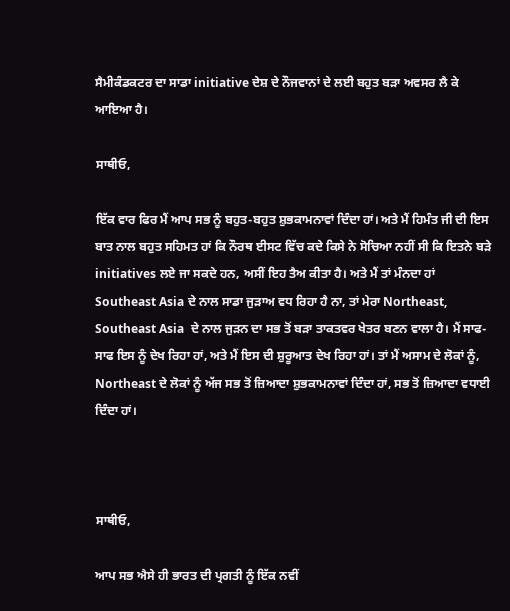ਸੈਮੀਕੰਡਕਟਰ ਦਾ ਸਾਡਾ initiative ਦੇਸ਼ ਦੇ ਨੌਜਵਾਨਾਂ ਦੇ ਲਈ ਬਹੁਤ ਬੜਾ ਅਵਸਰ ਲੈ ਕੇ ਆਇਆ ਹੈ।

ਸਾਥੀਓ,

ਇੱਕ ਵਾਰ ਫਿਰ ਮੈਂ ਆਪ ਸਭ ਨੂੰ ਬਹੁਤ-ਬਹੁਤ ਸ਼ੁਭਕਾਮਨਾਵਾਂ ਦਿੰਦਾ ਹਾਂ। ਅਤੇ ਮੈਂ ਹਿਮੰਤ ਜੀ ਦੀ ਇਸ ਬਾਤ ਨਾਲ ਬਹੁਤ ਸਹਿਮਤ ਹਾਂ ਕਿ ਨੌਰਥ ਈਸਟ ਵਿੱਚ ਕਦੇ ਕਿਸੇ ਨੇ ਸੋਚਿਆ ਨਹੀਂ ਸੀ ਕਿ ਇਤਨੇ ਬੜੇ initiatives ਲਏ ਜਾ ਸਕਦੇ ਹਨ, ਅਸੀਂ ਇਹ ਤੈਅ ਕੀਤਾ ਹੈ। ਅਤੇ ਮੈਂ ਤਾਂ ਮੰਨਦਾ ਹਾਂ Southeast Asia ਦੇ ਨਾਲ ਸਾਡਾ ਜੁੜਾਅ ਵਧ ਰਿਹਾ ਹੈ ਨਾ, ਤਾਂ ਮੇਰਾ Northeast, Southeast Asia  ਦੇ ਨਾਲ ਜੁੜਨ ਦਾ ਸਭ ਤੋਂ ਬੜਾ ਤਾਕਤਵਰ ਖੇਤਰ ਬਣਨ ਵਾਲਾ ਹੈ। ਮੈਂ ਸਾਫ-ਸਾਫ ਇਸ ਨੂੰ ਦੇਖ ਰਿਹਾ ਹਾਂ, ਅਤੇ ਮੈਂ ਇਸ ਦੀ ਸ਼ੁਰੂਆਤ ਦੇਖ ਰਿਹਾ ਹਾਂ। ਤਾਂ ਮੈਂ ਅਸਾਮ ਦੇ ਲੋਕਾਂ ਨੂੰ, Northeast ਦੇ ਲੋਕਾਂ ਨੂੰ ਅੱਜ ਸਭ ਤੋਂ ਜ਼ਿਆਦਾ ਸ਼ੁਭਕਾਮਨਾਵਾਂ ਦਿੰਦਾ ਹਾਂ, ਸਭ ਤੋਂ ਜ਼ਿਆਦਾ ਵਧਾਈ ਦਿੰਦਾ ਹਾਂ।



ਸਾਥੀਓ,

ਆਪ ਸਭ ਐਸੇ ਹੀ ਭਾਰਤ ਦੀ ਪ੍ਰਗਤੀ ਨੂੰ ਇੱਕ ਨਵੀਂ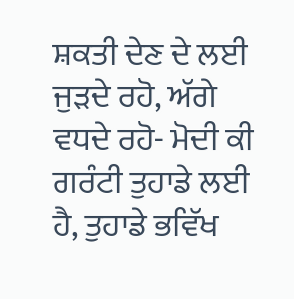ਸ਼ਕਤੀ ਦੇਣ ਦੇ ਲਈ ਜੁੜਦੇ ਰਹੋ, ਅੱਗੇ ਵਧਦੇ ਰਹੋ- ਮੋਦੀ ਕੀ ਗਰੰਟੀ ਤੁਹਾਡੇ ਲਈ ਹੈ, ਤੁਹਾਡੇ ਭਵਿੱਖ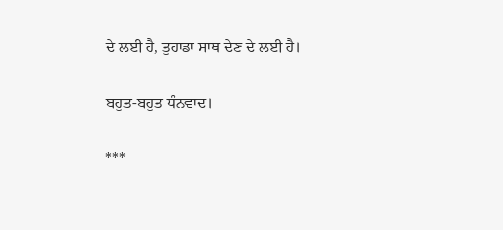ਦੇ ਲਈ ਹੈ, ਤੁਹਾਡਾ ਸਾਥ ਦੇਣ ਦੇ ਲਈ ਹੈ।

ਬਹੁਤ-ਬਹੁਤ ਧੰਨਵਾਦ।

***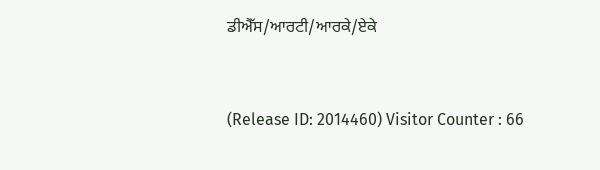ਡੀਐੱਸ/ਆਰਟੀ/ਆਰਕੇ/ਏਕੇ


(Release ID: 2014460) Visitor Counter : 66